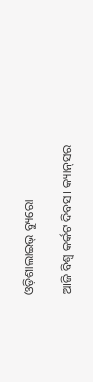ଓଡ଼ିଶାଲାଇଭ୍‌ ବ୍ୟୁରୋ

ଆଜି ବିଶ୍ୱ କର୍କଟ ଦିବସ। କ୍ୟାନ୍‌ସର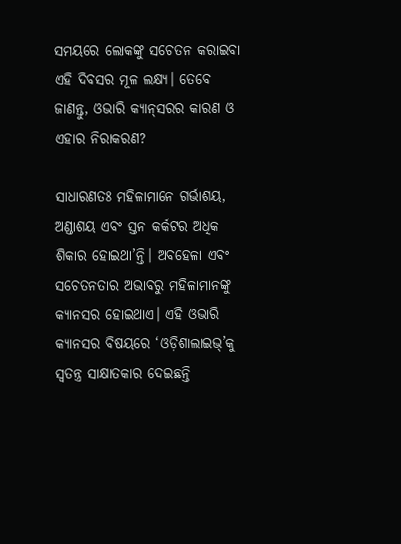ସମୟରେ ଲୋକଙ୍କୁ ସଚେତନ କରାଇବା ଏହି ଦିବସର ମୂଳ ଲକ୍ଷ୍ୟ। ତେବେ ଜାଣନ୍ତୁ, ଓଭାରି କ୍ୟାନ୍‌ସରର କାରଣ ଓ ଏହାର ନିରାକରଣ?

ସାଧାରଣତଃ ମହିଳାମାନେ ଗର୍ଭାଶୟ, ଅଣ୍ଡାଶୟ ଏବଂ ସ୍ତନ କର୍କଟର ଅଧିକ ଶିକାର ହୋଇଥା’ନ୍ତି। ଅବହେଳା ଏବଂ ସଚେତନତାର ଅଭାବରୁ ମହିଳାମାନଙ୍କୁ କ୍ୟାନସର ହୋଇଥାଏ। ଏହି ଓଭାରି କ୍ୟାନସର ବିଷୟରେ ‘ଓଡ଼ିଶାଲାଇଭ୍’କୁ ସ୍ୱତନ୍ତ୍ର ସାକ୍ଷାତକାର ଦେଇଛନ୍ତି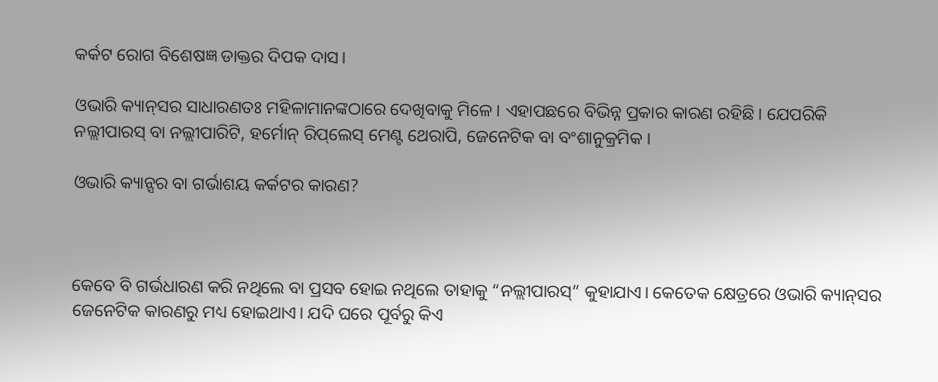କର୍କଟ ରୋଗ ବିଶେଷଜ୍ଞ ଡାକ୍ତର ଦିପକ ଦାସ।

ଓଭାରି କ୍ୟାନ୍‌ସର ସାଧାରଣତଃ ମହିଳାମାନଙ୍କଠାରେ ଦେଖିବାକୁ ମିଳେ। ଏହାପଛରେ ବିଭିନ୍ନ ପ୍ରକାର କାରଣ ରହିଛି। ଯେପରିକି ନଲ୍ଲୀପାରସ୍ ବା ନଲ୍ଲୀପାରିଟି, ହର୍ମୋନ୍ ରିପ୍‌ଲେସ୍ ମେଣ୍ଟ ଥେରାପି, ଜେନେଟିକ ବା ବଂଶାନୁକ୍ରମିକ।

ଓଭାରି କ୍ୟାନ୍ସର ବା ଗର୍ଭାଶୟ କର୍କଟର କାରଣ?



କେବେ ବି ଗର୍ଭଧାରଣ କରି ନଥିଲେ ବା ପ୍ରସବ ହୋଇ ନଥିଲେ ତାହାକୁ “ନଲ୍ଲୀପାରସ୍” କୁହାଯାଏ। କେତେକ କ୍ଷେତ୍ରରେ ଓଭାରି କ୍ୟାନ୍‌ସର ଜେନେଟିକ କାରଣରୁ ମଧ୍ୟ ହୋଇଥାଏ। ଯଦି ଘରେ ପୂର୍ବରୁ କିଏ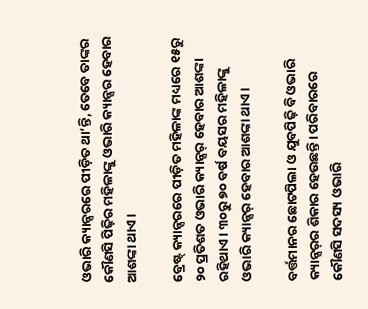ଓଭାରି କ୍ୟାନ୍ସରରେ ପୀଡ଼ିତ ଥା’ନ୍ତି, ତେବେ ତାଙ୍କର କୌଣସି ପିଢ଼ିର ମହିଳାଙ୍କୁ ଓଭାରି କ୍ୟାନ୍ସର ହେବାର ଆଶଙ୍କା ଥାଏ।

ବ୍ରେଷ୍ଟ୍ କ୍ୟାନ୍ସରରେ ପୀଡ଼ିତ ମହିଳାଙ୍କ ମଧ୍ୟରେ ୧୫ରୁ ୨୦ ପ୍ରତିଶତ ଓଭାରି କ୍ୟାନ୍ସର୍ ହେବାର ଆଶଙ୍କା ରହିଥାଏ। ୩୦ରୁ ୭୦ ବର୍ଷ ବୟସର ମହିଳାଙ୍କୁ ଓଭାରି କ୍ୟାନ୍ସର୍ ହେବାର ଆଶଙ୍କା ଥାଏ।

ବର୍ତ୍ତମାନର ଛୋଟପିଲା ଓ ଯୁବପିଢ଼ି ବି ଓଭାରି କ୍ୟାନ୍ସର୍‌ର ଶିକାର ହେଉଛନ୍ତି। ପରିବାରରେ କୌଣସି ସଦସ୍ୟ ଓଭାରି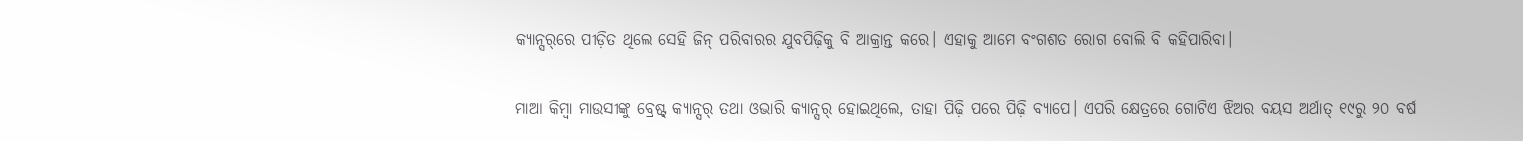କ୍ୟାନ୍ସର୍‌ରେ ପୀଡ଼ିତ ଥିଲେ ସେହି ଜିନ୍‌ ପରିବାରର ଯୁବପିଢ଼ିକୁ ବି ଆକ୍ରାନ୍ତ କରେ। ଏହାକୁ ଆମେ ବଂଗଶତ ରୋଗ ବୋଲି ବି କହିପାରିବା।

ମାଆ କିମ୍ବା ମାଉସୀଙ୍କୁ ବ୍ରେଷ୍ଟ୍ କ୍ୟାନ୍ସର୍ ତଥା ଓଭାରି କ୍ୟାନ୍ସର୍ ହୋଇଥିଲେ, ତାହା ପିଢ଼ି ପରେ ପିଢ଼ି ବ୍ୟାପେ। ଏପରି କ୍ଷେତ୍ରରେ ଗୋଟିଏ ଝିଅର ବୟସ ଅର୍ଥାତ୍ ୧୯ରୁ ୨୦ ବର୍ଷ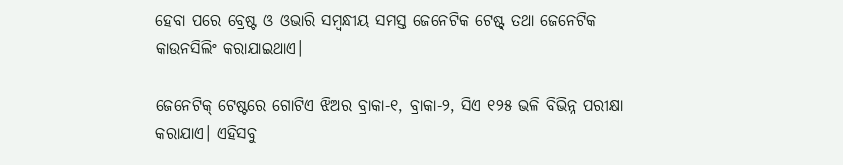ହେବା ପରେ ବ୍ରେଷ୍ଟ ଓ ଓଭାରି ସମ୍ବନ୍ଧୀୟ ସମସ୍ତ ଜେନେଟିକ ଟେଷ୍ଟ୍ ତଥା ଜେନେଟିକ କାଉନସିଲିଂ କରାଯାଇଥାଏ।

ଜେନେଟିକ୍ ଟେଷ୍ଟରେ ଗୋଟିଏ ଝିଅର ବ୍ରାକା-୧, ବ୍ରାକା-୨, ସିଏ ୧୨୫ ଭଳି ବିଭିନ୍ନ ପରୀକ୍ଷା କରାଯାଏ। ଏହିସବୁ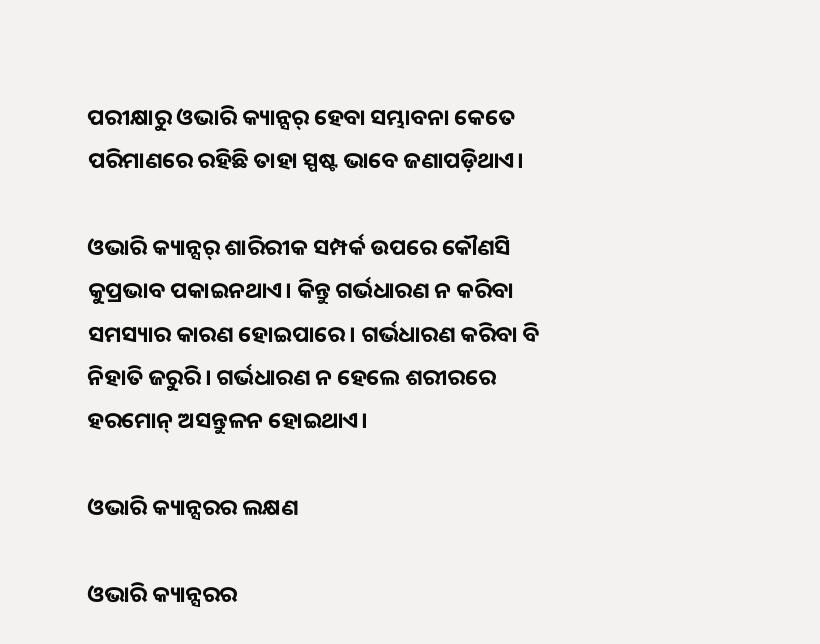ପରୀକ୍ଷାରୁ ଓଭାରି କ୍ୟାନ୍ସର୍ ହେବା ସମ୍ଭାବନା କେତେ ପରିମାଣରେ ରହିଛି ତାହା ସ୍ପଷ୍ଟ ଭାବେ ଜଣାପଡ଼ିଥାଏ।

ଓଭାରି କ୍ୟାନ୍ସର୍ ଶାରିରୀକ ସମ୍ପର୍କ ଉପରେ କୌଣସି କୁପ୍ରଭାବ ପକାଇନଥାଏ। କିନ୍ତୁ ଗର୍ଭଧାରଣ ନ କରିବା ସମସ୍ୟାର କାରଣ ହୋଇପାରେ। ଗର୍ଭଧାରଣ କରିବା ବି ନିହାତି ଜରୁରି। ଗର୍ଭଧାରଣ ନ ହେଲେ ଶରୀରରେ ହରମୋନ୍‌ ଅସନ୍ତୁଳନ ହୋଇଥାଏ।

ଓଭାରି କ୍ୟାନ୍ସରର ଲକ୍ଷଣ

ଓଭାରି କ୍ୟାନ୍ସରର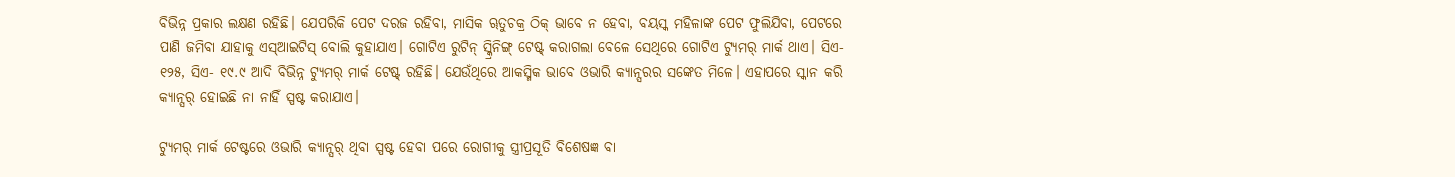ବିଭିନ୍ନ ପ୍ରକାର ଲକ୍ଷଣ ରହିଛି। ଯେପରିକି ପେଟ ଦରଜ ରହିବା, ମାସିକ ୠତୁଚକ୍ର ଠିକ୍ ଭାବେ ନ ହେବା, ବୟସ୍କ ମହିଳାଙ୍କ ପେଟ ଫୁଲିଯିବା, ପେଟରେ ପାଣି ଜମିବା ଯାହାକୁ ଏସ୍‌ଆଇଟିସ୍ ବୋଲି କୁହାଯାଏ। ଗୋଟିଏ ରୁଟିନ୍ ସ୍କ୍ରିନିଙ୍ଗ୍ ଟେଷ୍ଟ୍ କରାଗଲା ବେଳେ ସେଥିରେ ଗୋଟିଏ ଟ୍ୟୁମର୍ ମାର୍କ ଥାଏ। ସିଏ- ୧୨୫, ସିଏ- ୧୯.୯ ଆଦି ବିଭିନ୍ନ ଟ୍ୟୁମର୍ ମାର୍କ ଟେଷ୍ଟ୍ ରହିଛି। ଯେଉଁଥିରେ ଆକସ୍ମିକ ଭାବେ ଓଭାରି କ୍ୟାନ୍ସରର ସଙ୍କେତ ମିଳେ। ଏହାପରେ ସ୍କାନ କରି କ୍ୟାନ୍ସର୍ ହୋଇଛି ନା ନାହିଁ ସ୍ପଷ୍ଟ କରାଯାଏ।

ଟ୍ୟୁମର୍ ମାର୍କ ଟେଷ୍ଟରେ ଓଭାରି କ୍ୟାନ୍ସର୍ ଥିବା ସ୍ପଷ୍ଟ ହେବା ପରେ ରୋଗୀକୁ ସ୍ତ୍ରୀପ୍ରସୂତି ବିଶେଷଜ୍ଞ ବା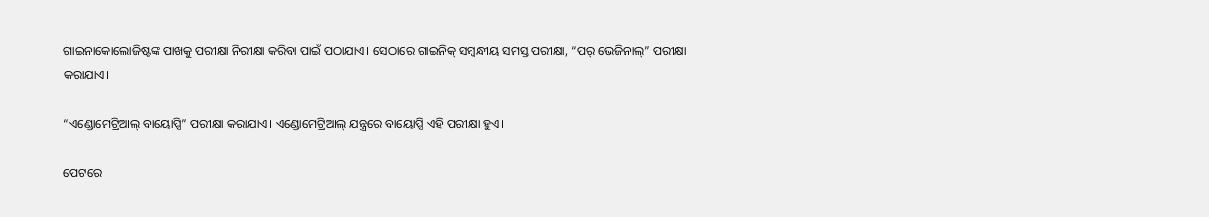ଗାଇନାକୋଲୋଜିଷ୍ଟଙ୍କ ପାଖକୁ ପରୀକ୍ଷା ନିରୀକ୍ଷା କରିବା ପାଇଁ ପଠାଯାଏ। ସେଠାରେ ଗାଇନିକ୍ ସମ୍ବନ୍ଧୀୟ ସମସ୍ତ ପରୀକ୍ଷା, “ପର୍ ଭେଜିନାଲ୍” ପରୀକ୍ଷା କରାଯାଏ।

“ଏଣ୍ଡୋମେଟ୍ରିଆଲ୍ ବାୟୋପ୍ସି” ପରୀକ୍ଷା କରାଯାଏ। ଏଣ୍ଡୋମେଟ୍ରିଆଲ୍ ଯନ୍ତ୍ରରେ ବାୟୋପ୍ସି ଏହି ପରୀକ୍ଷା ହୁଏ।

ପେଟରେ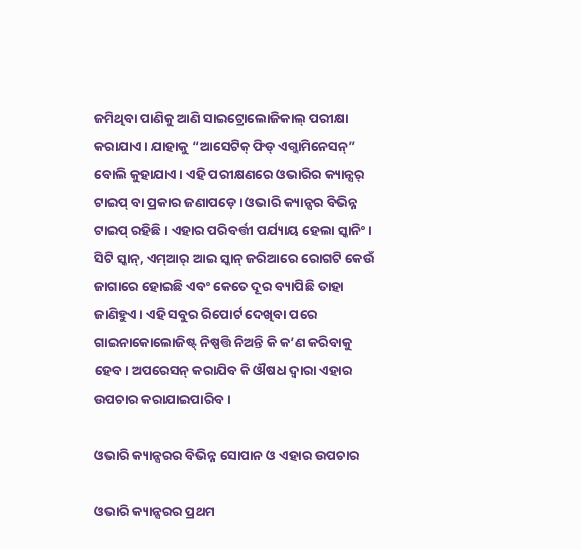ଜମିଥିବା ପାଣିକୁ ଆଣି ସାଇଟ୍ରୋଲୋଜିକାଲ୍ ପରୀକ୍ଷା କରାଯାଏ। ଯାହାକୁ “ଆସେଟିକ୍ ଫିଡ୍ ଏଗ୍ଜାମିନେସନ୍” ବୋଲି କୁହାଯାଏ। ଏହି ପରୀକ୍ଷଣରେ ଓଭାରିର କ୍ୟାନ୍ସର୍ ଟାଇପ୍ ବା ପ୍ରକାର ଜଣାପଡ଼େ। ଓଭାରି କ୍ୟାନ୍ସର ବିଭିନ୍ନ ଟାଇପ୍ ରହିଛି। ଏହାର ପରିବର୍ତ୍ତୀ ପର୍ଯ୍ୟାୟ ହେଲା ସ୍କାନିଂ। ସିଟି ସ୍କାନ୍, ଏମ୍ଆର୍ ଆଇ ସ୍କାନ୍ ଜରିଆରେ ରୋଗଟି କେଉଁ ଜାଗାରେ ହୋଇଛି ଏବଂ କେତେ ଦୂର ବ୍ୟାପିଛି ତାହା ଜାଣିହୁଏ। ଏହି ସବୁର ରିପୋର୍ଟ ଦେଖିବା ପରେ ଗାଇନାକୋଲୋଜିଷ୍ଟ୍ ନିଷ୍ପତ୍ତି ନିଅନ୍ତି କି କ’ଣ କରିବାକୁ ହେବ। ଅପରେସନ୍ କରାଯିବ କି ଔଷଧ ଦ୍ୱାରା ଏହାର ଉପଚାର କରାଯାଇପାରିବ।

ଓଭାରି କ୍ୟାନ୍ସରର ବିଭିନ୍ନ ସୋପାନ ଓ ଏହାର ଉପଚାର

ଓଭାରି କ୍ୟାନ୍ସରର ପ୍ରଥମ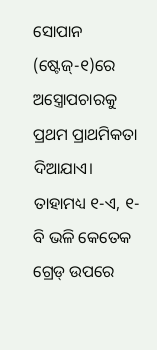ସୋପାନ (ଷ୍ଟେଜ୍-୧)ରେ ଅସ୍ତ୍ରୋପଚାରକୁ ପ୍ରଥମ ପ୍ରାଥମିକତା ଦିଆଯାଏ। ତାହାମଧ୍ୟ ୧-ଏ, ୧-ବି ଭଳି କେତେକ ଗ୍ରେଡ୍ ଉପରେ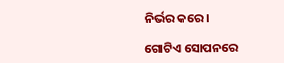ନିର୍ଭର କରେ।

ଗୋଟିଏ ସୋପନରେ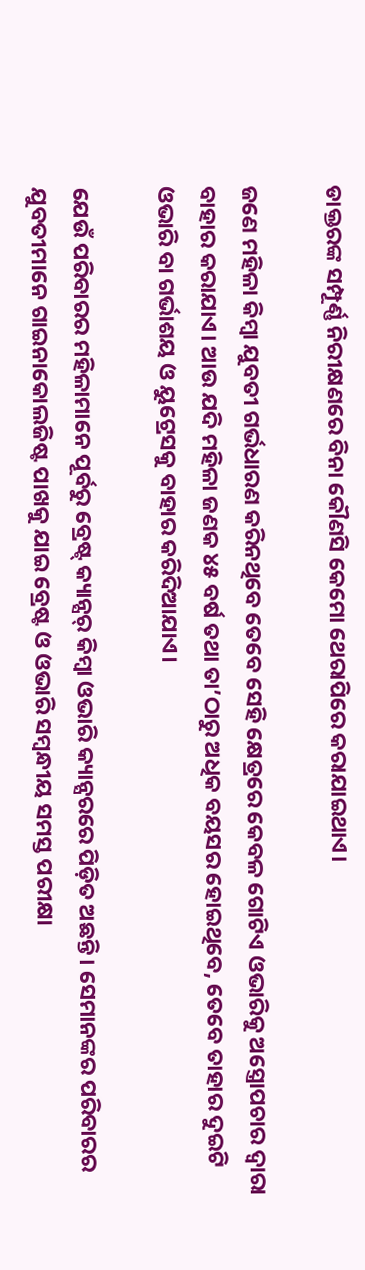ଡାକ୍ତରଙ୍କ ସମ୍ପୂର୍ଣ୍ଣ ନିରୀକ୍ଷଣରେ ବିନା କୌଣସି କେମୋ ଥେରାପିରେ କରାଯାଇଥାଏ।

ଜଣେ ମହିଳା କିମ୍ବା ଯୁବତୀ ଗର୍ଭଧାରଣ କରିନଥିବେ ତେବେ ସେହି କ୍ଷେତ୍ରରେ କେବଳ ଗୋଟିଏ ଓଭାରିକୁ ଅସ୍ତ୍ରୋପଚାର ଦ୍ୱାରା ବାହାର କରାଯାଏ। ଆଉ ଯଦି ମହିଳା ଜଣକ ୪୫ ବର୍ଷ ତଥା ତା’ଠାରୁ ଅଧିକ ବୟସର ହୋଇଥିବେ, ତେବେ ତାହାର ଦୁଇଟି ଓଭାରି ବା ଗର୍ଭାଶୟ ଓ ୟୁଟ୍ରେସକୁ ବାହାର କରିଦିଆଯାଏ।

ଯେଉଁ ପରିବାରର ମହିଳାମାନେ ପୂର୍ବରୁ ବ୍ରେଷ୍ଟ୍ କ୍ୟାନ୍ସର୍ କିମ୍ବା ଓଭାରି କ୍ୟାନ୍ସରରେ ପିଡ଼ିତ ଅଛନ୍ତି। ସେମାନଙ୍କର ପରିବାରର ଯୁବତୀମାନେ ଗାଇନାକୋଲଜିଷ୍ଟ ପାଖକୁ ଯାଇ ବ୍ରେଷ୍ଟ ଓ ଓଭାରି ସମ୍ବନ୍ଧୀୟ ସମସ୍ତ ପରୀକ୍ଷା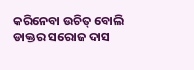କରିନେବା ଉଚିତ୍ ବୋଲି ଡାକ୍ତର ସରୋଜ ଦାସ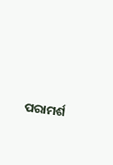ପରାମର୍ଶ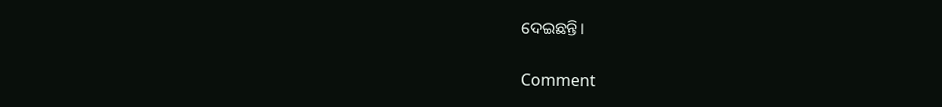ଦେଇଛନ୍ତି।

Comment